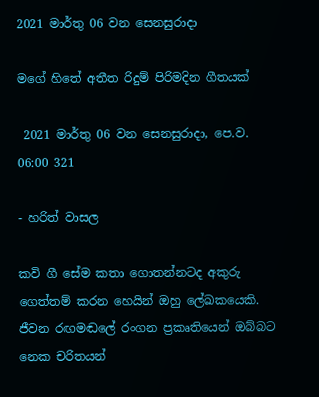2021 මාර්තු 06 වන සෙනසුරාදා

මගේ හිතේ අතීත රිදුම් පිරිමදින ගීතයක්

 2021 මාර්තු 06 වන සෙනසුරාදා, පෙ.ව. 06:00 321

- හරිත් වාසල

කවි ගී සේම කතා ගොතන්නටද අකුරු ගෙත්තම් කරන හෙයින් ඔහු ලේඛකයෙකි. ජීවන රඟමඬලේ රංගන ප්‍රකෘතියෙන් ඔබ්බට නෙක චරිතයන්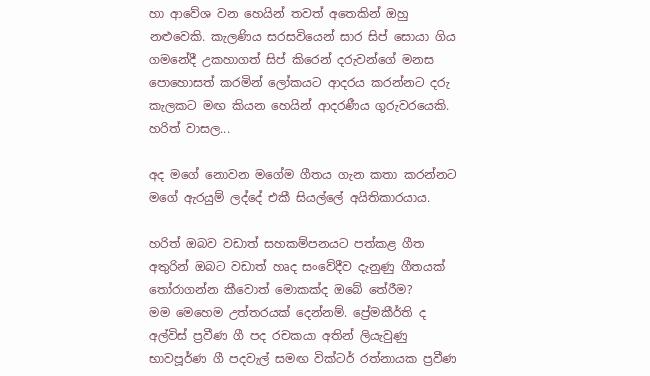හා ආවේශ වන හෙයින් තවත් අතෙකින් ඔහු නළුවෙකි. කැලණිය සරසවියෙන් සාර සිප් සොයා ගිය ගමනේදී උකහාගත් සිප් කිරෙන් දරුවන්ගේ මනස පොහොසත් කරමින් ලෝකයට ආදරය කරන්නට දරු කැලකට මඟ කියන හෙයින් ආදරණීය ගුරුවරයෙකි.
හරිත් වාසල...

අද මගේ නොවන මගේම ගීතය ගැන කතා කරන්නට මගේ ඇරයුම් ලද්දේ එකී සියල්ලේ අයිතිකාරයාය.

හරිත් ඔබව වඩාත් සහකම්පනයට පත්කළ ගීත අතුරින් ඔබට වඩාත් හෘද සංවේදීව දැනුණු ගීතයක් තෝරාගන්න කීවොත් මොකක්ද ඔබේ තේරීම?
මම මෙහෙම උත්තරයක් දෙන්නම්. ප්‍රේමකීර්ති ද අල්විස් ප්‍රවීණ ගී පද රචකයා අතින් ලියැවුණු භාවපූර්ණ ගී පදවැල් සමඟ වික්ටර් රත්නායක ප්‍රවීණ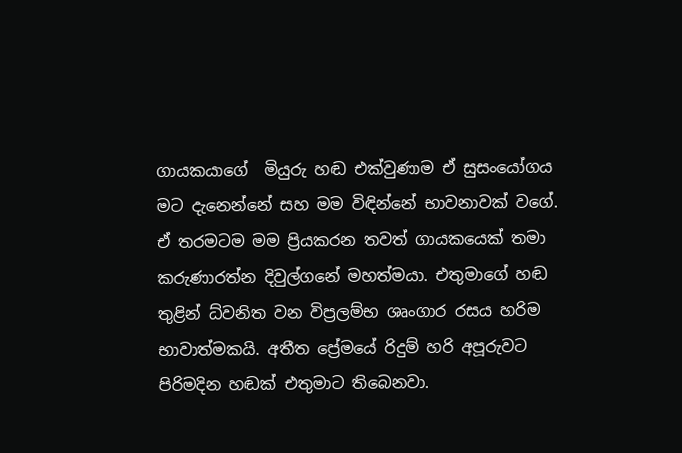ගායකයාගේ  මියුරු හඬ එක්වුණාම ඒ සුසංයෝගය මට දැනෙන්නේ සහ මම විඳින්නේ භාවනාවක් වගේ. ඒ තරමටම මම ප්‍රියකරන තවත් ගායකයෙක් තමා කරුණාරත්න දිවුල්ගනේ මහත්මයා. එතුමාගේ හඬ තුළින් ධ්වනිත වන විප්‍රලම්භ ශෘංගාර රසය හරිම භාවාත්මකයි. අතීත ප්‍රේමයේ රිදුම් හරි අපූරුවට පිරිමදින හඬක් එතුමාට තිබෙනවා.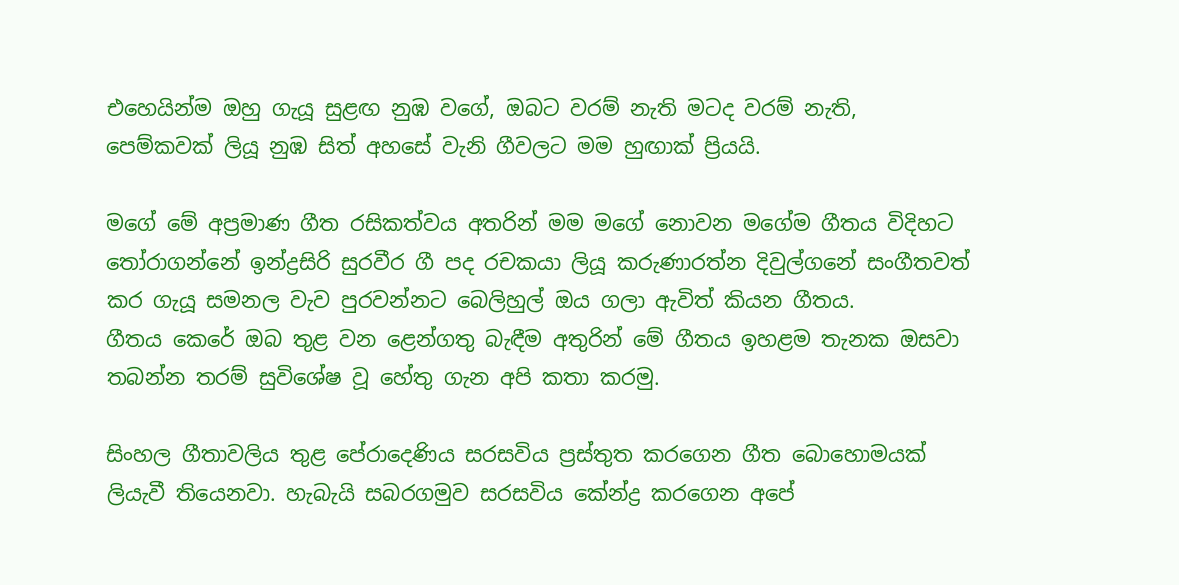එහෙයින්ම ඔහු ගැයූ සුළඟ නුඹ වගේ, ඔබට වරම් නැති මටද වරම් නැති, පෙම්කවක් ලියූ නුඹ සිත් අහසේ වැනි ගීවලට මම හුඟාක් ප්‍රියයි.

මගේ මේ අප්‍රමාණ ගීත රසිකත්වය අතරින් මම මගේ නොවන මගේම ගීතය විදිහට තෝරාගන්නේ ඉන්ද්‍රසිරි සුරවීර ගී පද රචකයා ලියූ කරුණාරත්න දිවුල්ගනේ සංගීතවත් කර ගැයූ සමනල වැව පුරවන්නට බෙලිහුල් ඔය ගලා ඇවිත් කියන ගීතය.
ගීතය කෙරේ ඔබ තුළ වන ළෙන්ගතු බැඳීම අතුරින් මේ ගීතය ඉහළම තැනක ඔසවා තබන්න තරම් සුවිශේෂ වූ හේතු ගැන අපි කතා කරමු.

සිංහල ගීතාවලිය තුළ පේරාදෙණිය සරසවිය ප්‍රස්තුත කරගෙන ගීත බොහොමයක් ලියැවී තියෙනවා. හැබැයි සබරගමුව සරසවිය කේන්ද්‍ර කරගෙන අපේ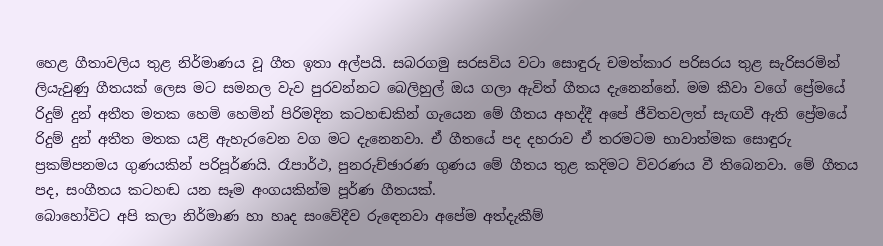හෙළ ගීතාවලිය තුළ නිර්මාණය වූ ගීත ඉතා අල්පයි. සබරගමු සරසවිය වටා සොඳුරු චමත්කාර පරිසරය තුළ සැරිසරමින් ලියැවුණු ගීතයක් ලෙස මට සමනල වැව පුරවන්නට බෙලිහුල් ඔය ගලා ඇවිත් ගීතය දැනෙන්නේ. මම කීවා වගේ ප්‍රේමයේ රිදුම් දුන් අතීත මතක හෙමි හෙමින් පිරිමදින කටහඬකින් ගැයෙන මේ ගීතය අහද්දී අපේ ජීවිතවලත් සැඟවී ඇති ප්‍රේමයේ රිදුම් දුන් අතීත මතක යළි ඇහැරවෙන වග මට දැනෙනවා. ඒ ගීතයේ පද දහරාව ඒ තරමටම භාවාත්මක සොඳුරු ප්‍රකම්පනමය ගුණයකින් පරිපූර්ණයි. රෑපාර්ථ, පුනරුච්ඡාරණ ගුණය මේ ගීතය තුළ කදිමට විවරණය වී තිබෙනවා. මේ ගීතය පද, සංගීතය කටහඬ යන සෑම අංගයකින්ම පූර්ණ ගීතයක්.
බොහෝවිට අපි කලා නිර්මාණ හා හෘද සංවේදීව රුඳෙනවා අපේම අත්දැකීම්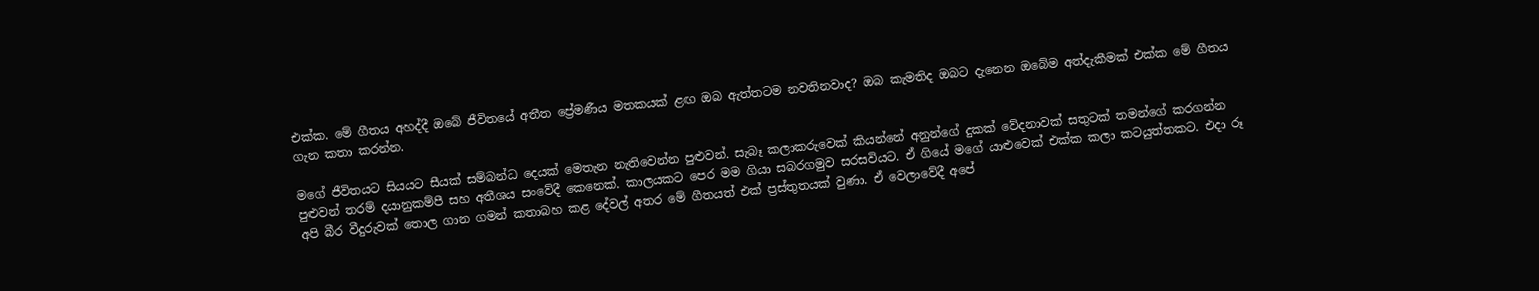එක්ක. මේ ගීතය අහද්දී ඔබේ ජීවිතයේ අතීත ප්‍රේමණීය මතකයක් ළඟ ඔබ ඇත්තටම නවතිනවාද? ඔබ කැමතිද ඔබට දැනෙන ඔබේම අත්දැකීමක් එක්ක මේ ගීතය ගැන කතා කරන්න.

මගේ ජීවිතයට සියයට සීයක් සම්බන්ධ දෙයක් මෙතැන නැතිවෙන්න පුළුවන්. සැබෑ කලාකරුවෙක් කියන්නේ අනුන්ගේ දුකක් වේදනාවක් සතුටක් තමන්ගේ කරගන්න පුළුවන් තරම් දයානුකම්පී සහ අතීශය සංවේදී කෙනෙක්. කාලයකට පෙර මම ගියා සබරගමුව සරසවියට. ඒ ගියේ මගේ යාළුවෙක් එක්ක කලා කටයුත්තකට. එදා රූ අපි බීර වීදුරුවක් තොල ගාන ගමන් කතාබහ කළ දේවල් අතර මේ ගීතයත් එක් ප්‍රස්තුතයක් වුණා. ඒ වෙලාවේදී අපේ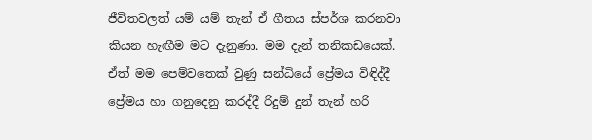ජීවිතවලත් යම් යම් තැන් ඒ ගීතය ස්පර්ශ කරනවා කියන හැඟීම මට දැනුණා. මම දැන් තනිකඩයෙක්. ඒත් මම පෙම්වතෙක් වුණු සන්ධියේ ප්‍රේමය විඳිද්දී ප්‍රේමය හා ගනුදෙනු කරද්දී රිදුම් දුන් තැන් හරි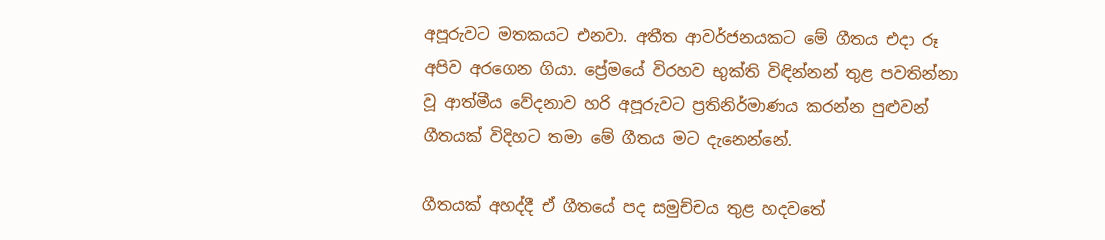අපූරුවට මතකයට එනවා. අතීත ආවර්ජනයකට මේ ගීතය එදා රූ අපිව අරගෙන ගියා. ප්‍රේමයේ විරහව භුක්ති විඳින්නන් තුළ පවතින්නා වූ ආත්මීය වේදනාව හරි අපූරුවට ප්‍රතිනිර්මාණය කරන්න පුළුවන් ගීතයක් විදිහට තමා මේ ගීතය මට දැනෙන්නේ.

ගීතයක් අහද්දී ඒ ගීතයේ පද සමුච්චය තුළ හදවතේ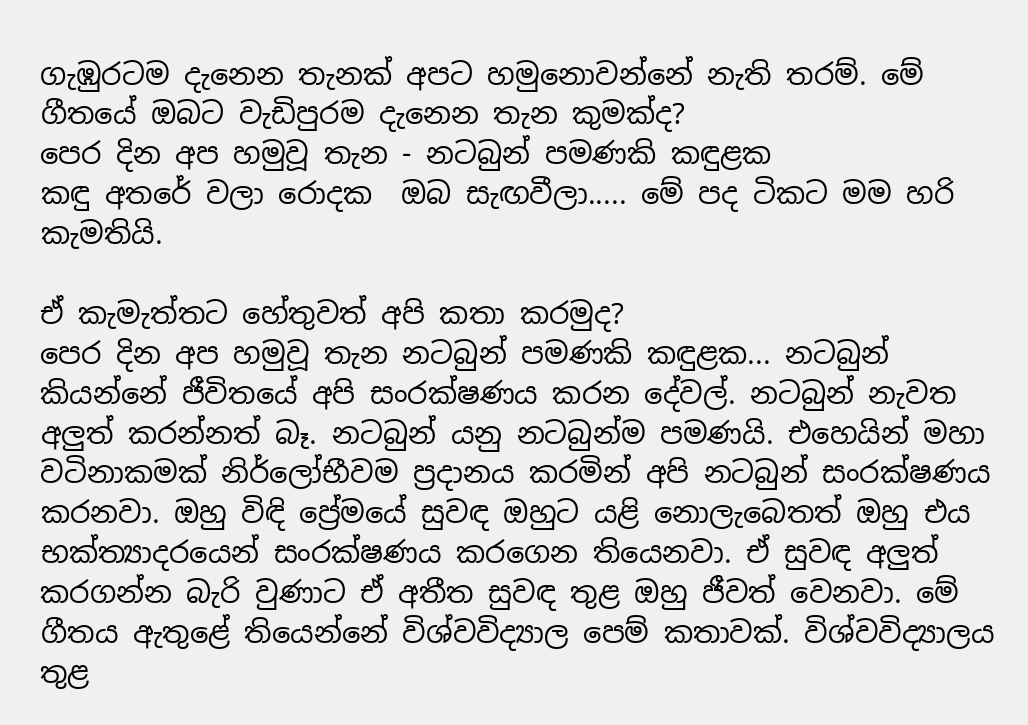ගැඹුරටම දැනෙන තැනක් අපට හමුනොවන්නේ නැති තරම්. මේ ගීතයේ ඔබට වැඩිපුරම දැනෙන තැන කුමක්ද?
පෙර දින අප හමුවූ තැන - නටබුන් පමණකි කඳුළක
කඳු අතරේ වලා රොදක  ඔබ සැඟවීලා..... මේ පද ටිකට මම හරි කැමතියි.

ඒ කැමැත්තට හේතුවත් අපි කතා කරමුද?
පෙර දින අප හමුවූ තැන නටබුන් පමණකි කඳුළක... නටබුන් කියන්නේ ජීවිතයේ අපි සංරක්ෂණය කරන දේවල්. නටබුන් නැවත අලුත් කරන්නත් බෑ. නටබුන් යනු නටබුන්ම පමණයි. එහෙයින් මහා වටිනාකමක් නිර්ලෝභීවම ප්‍රදානය කරමින් අපි නටබුන් සංරක්ෂණය කරනවා. ඔහු විඳි ප්‍රේමයේ සුවඳ ඔහුට යළි නොලැබෙතත් ඔහු එය භක්ත්‍යාදරයෙන් සංරක්ෂණය කරගෙන තියෙනවා. ඒ සුවඳ අලුත් කරගන්න බැරි වුණාට ඒ අතීත සුවඳ තුළ ඔහු ජීවත් වෙනවා. මේ ගීතය ඇතුළේ තියෙන්නේ විශ්වවිද්‍යාල පෙම් කතාවක්. විශ්වවිද්‍යාලය තුළ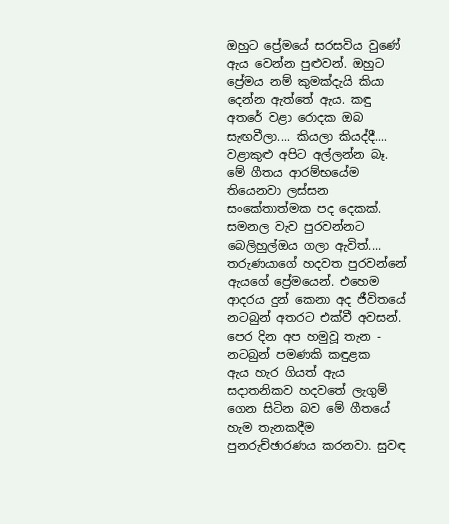ඔහුට ප්‍රේමයේ සරසවිය වුණේ ඇය වෙන්න පුළුවන්. ඔහුට ප්‍රේමය නම් කුමක්දැයි කියා දෙන්න ඇත්තේ ඇය. කඳු අතරේ වළා රොදක ඔබ සැඟවීලා.... කියලා කියද්දී.... වළාකුළු අපිට අල්ලන්න බෑ. මේ ගීතය ආරම්භයේම තියෙනවා ලස්සන සංකේතාත්මක පද දෙකක්. සමනල වැව පුරවන්නට බෙලිහුල්ඔය ගලා ඇවිත්.... තරුණයාගේ හදවත පුරවන්නේ ඇයගේ ප්‍රේමයෙන්. එහෙම ආදරය දුන් කෙනා අද ජීවිතයේ නටබුන් අතරට එක්වී අවසන්.
පෙර දින අප හමුවූ තැන - නටබුන් පමණකි කඳුළක
ඇය හැර ගියත් ඇය සදාතනිකව හදවතේ ලැගුම් ගෙන සිටින බව මේ ගීතයේ හැම තැනකදීම පුනරුච්ඡාරණය කරනවා. සුවඳ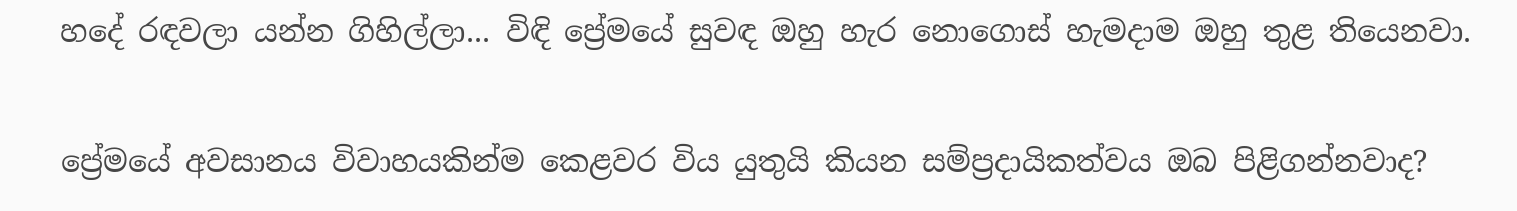හදේ රඳවලා යන්න ගිහිල්ලා... විඳි ප්‍රේමයේ සුවඳ ඔහු හැර නොගොස් හැමදාම ඔහු තුළ තියෙනවා.

ප්‍රේමයේ අවසානය විවාහයකින්ම කෙළවර විය යුතුයි කියන සම්ප්‍රදායිකත්වය ඔබ පිළිගන්නවාද?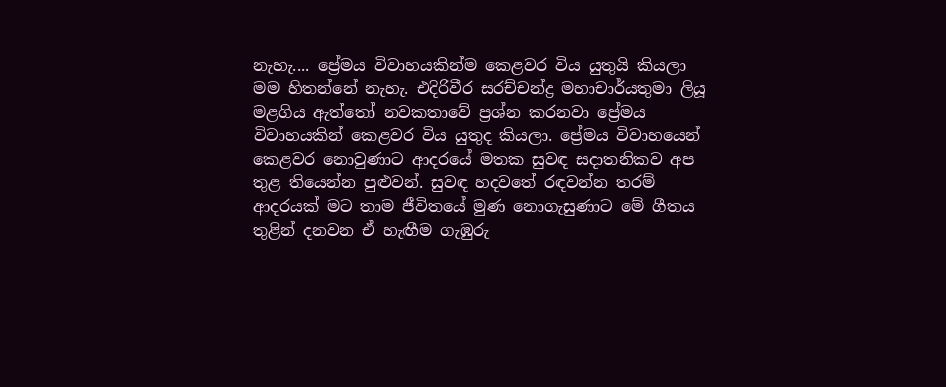නැහැ.... ප්‍රේමය විවාහයකින්ම කෙළවර විය යුතුයි කියලා මම හිතන්නේ නැහැ. එදිරිවීර සරච්චන්ද්‍ර මහාචාර්යතුමා ලියූ මළගිය ඇත්තෝ නවකතාවේ ප්‍රශ්න කරනවා ප්‍රේමය විවාහයකින් කෙළවර විය යුතුද කියලා. ප්‍රේමය විවාහයෙන් කෙළවර නොවුණාට ආදරයේ මතක සුවඳ සදාතනිකව අප තුළ තියෙන්න පුළුවන්. සුවඳ හදවතේ රඳවන්න තරම් ආදරයක් මට තාම ජීවිතයේ මුණ නොගැසුණාට මේ ගීතය තුළින් දනවන ඒ හැඟීම ගැඹුරු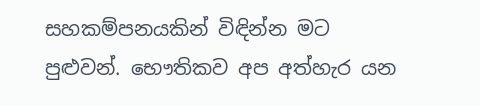සහකම්පනයකින් විඳින්න මට පුළුවන්. භෞතිකව අප අත්හැර යන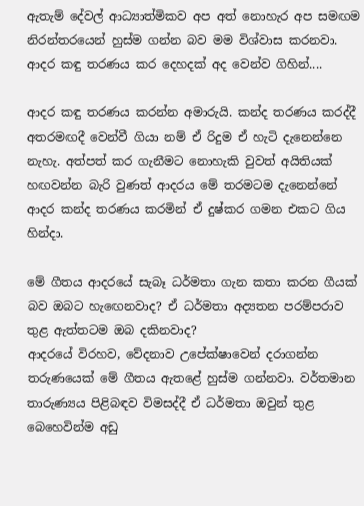ඇතැම් දේවල් ආධ්‍යාත්මිකව අප අත් නොහැර අප සමඟම නිරන්තරයෙන් හුස්ම ගන්න බව මම විශ්වාස කරනවා.
ආදර කඳු තරණය කර දෙහදක් අද වෙන්ව ගිහින්....

ආදර කඳු තරණය කරන්න අමාරුයි. කන්ද තරණය කරද්දී අතරමඟදී වෙන්වී ගියා නම් ඒ රිදුම ඒ හැටි දැනෙන්නෙ නැහැ. අත්පත් කර ගැනීමට නොහැකි වුවත් අයිතියක් හඟවන්න බැරි වුණත් ආදරය මේ තරමටම දැනෙන්නේ ආදර කන්ද තරණය කරමින් ඒ දුෂ්කර ගමන එකට ගිය හින්දා.

මේ ගීතය ආදරයේ සැබෑ ධර්මතා ගැන කතා කරන ගීයක් බව ඔබට හැඟෙනවාද? ඒ ධර්මතා අද්‍යතන පරම්පරාව තුළ ඇත්තටම ඔබ දකිනවාද?
ආදරයේ විරහව, වේදනාව උපේක්ෂාවෙන් දරාගන්න තරුණයෙක් මේ ගීතය ඇතළේ හුස්ම ගන්නවා. වර්තමාන තාරුණ්‍යය පිළිබඳව විමසද්දී ඒ ධර්මතා ඔවුන් තුළ බෙහෙවින්ම අඩු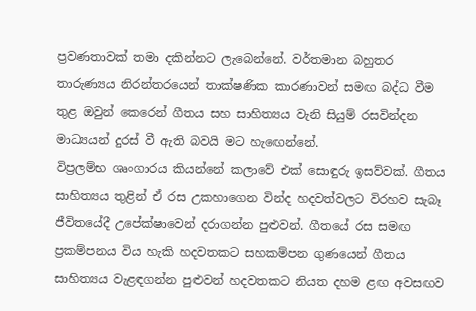ප්‍රවණතාවක් තමා දකින්නට ලැබෙන්නේ. වර්තමාන බහුතර තාරුණ්‍යය නිරන්තරයෙන් තාක්ෂණික කාරණාවන් සමඟ බද්ධ වීම තුළ ඔවුන් කෙරෙන් ගීතය සහ සාහිත්‍යය වැනි සියුම් රසවින්දන මාධ්‍යයන් දුරස් වී ඇති බවයි මට හැඟෙන්නේ.
විප්‍රලම්භ ශෘංගාරය කියන්නේ කලාවේ එක් සොඳුරු ඉසව්වක්. ගීතය සාහිත්‍යය තුළින් ඒ රස උකහාගෙන වින්ද හදවත්වලට විරහව සැබෑ ජීවිතයේදී උපේක්ෂාවෙන් දරාගන්න පුළුවන්. ගීතයේ රස සමඟ ප්‍රකම්පනය විය හැකි හදවතකට සහකම්පන ගුණයෙන් ගීතය සාහිත්‍යය වැළඳගන්න පුළුවන් හදවතකට නියත දහම ළඟ අවසඟව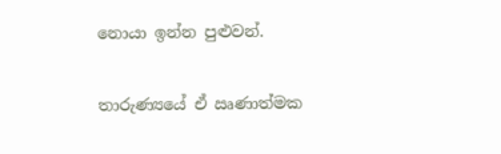නොයා ඉන්න පුළුවන්.

තාරුණ්‍යයේ ඒ ඍණාත්මක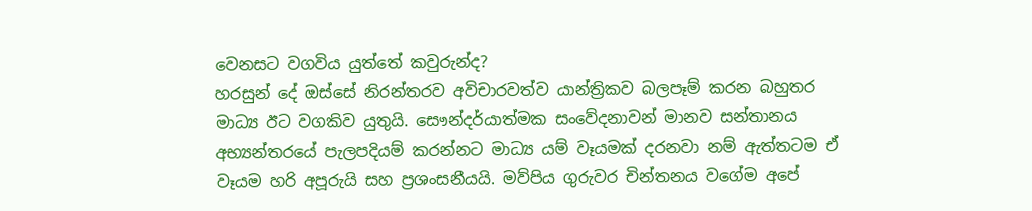වෙනසට වගවිය යුත්තේ කවුරුන්ද?
හරසුන් දේ ඔස්සේ නිරන්තරව අවිචාරවත්ව යාන්ත්‍රිකව බලපෑම් කරන බහුතර මාධ්‍ය ඊට වගකිව යුතුයි. සෞන්දර්යාත්මක සංවේදනාවන් මානව සන්තානය අභ්‍යන්තරයේ පැලපදියම් කරන්නට මාධ්‍ය යම් වෑයමක් දරනවා නම් ඇත්තටම ඒ වෑයම හරි අපූරුයි සහ ප්‍රශංසනීයයි. මව්පිය ගුරුවර චින්තනය වගේම අපේ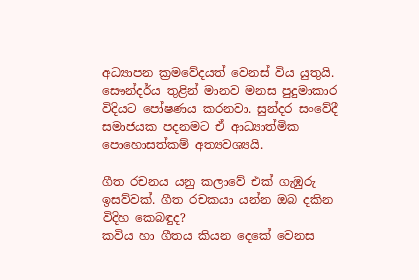අධ්‍යාපන ක්‍රමවේදයත් වෙනස් විය යුතුයි. සෞන්දර්ය තුළින් මානව මනස පුදුමාකාර විදියට පෝෂණය කරනවා. සුන්දර සංවේදී සමාජයක පදනමට ඒ ආධ්‍යාත්මික පොහොසත්කම් අත්‍යවශ්‍යයි.

ගීත රචනය යනු කලාවේ එක් ගැඹුරු ඉසව්වක්. ගීත රචකයා යන්න ඔබ දකින විදිහ කෙබඳුද?
කවිය හා ගීතය කියන දෙකේ වෙනස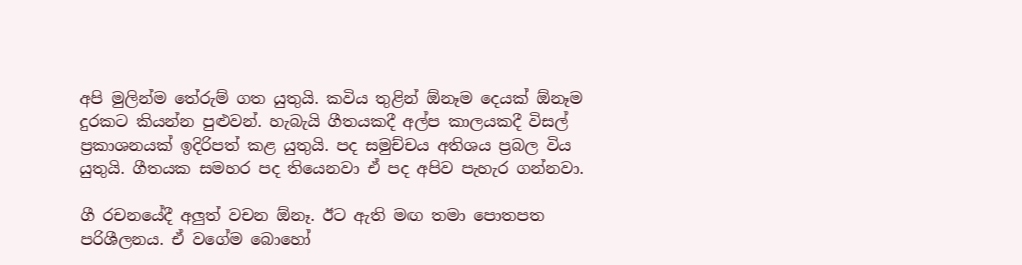අපි මුලින්ම තේරුම් ගත යුතුයි. කවිය තුළින් ඕනෑම දෙයක් ඕනෑම දුරකට කියන්න පුළුවන්. හැබැයි ගීතයකදී අල්ප කාලයකදී විසල් ප්‍රකාශනයක් ඉදිරිපත් කළ යුතුයි. පද සමුච්චය අතිශය ප්‍රබල විය යුතුයි. ගීතයක සමහර පද තියෙනවා ඒ පද අපිව පැහැර ගන්නවා.

ගී රචනයේදී අලුත් වචන ඕනෑ. ඊට ඇති මඟ තමා පොතපත පරිශීලනය. ඒ වගේම බොහෝ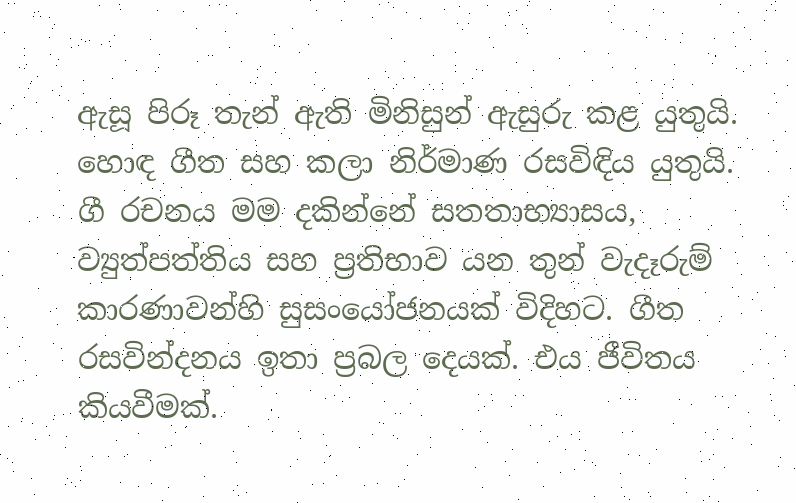ඇසූ පිරූ තැන් ඇති මිනිසුන් ඇසුරු කළ යුතුයි. හොඳ ගීත සහ කලා නිර්මාණ රසවිඳිය යුතුයි. ගී රචනය මම දකින්නේ සතතාභ්‍යාසය, ව්‍යුත්පත්තිය සහ ප්‍රතිභාව යන තුන් වැදෑරුම් කාරණාවන්හි සුසංයෝජනයක් විදිහට. ගීත රසවින්දනය ඉතා ප්‍රබල දෙයක්. එය ජීවිතය කියවීමක්.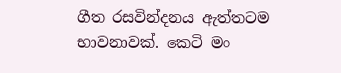ගීත රසවින්දනය ඇත්තටම භාවනාවක්. කෙටි මං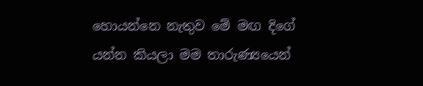හොයන්නෙ නැතුව මේ මඟ දිගේ යන්න කියලා මම තාරුණ්‍යයෙන්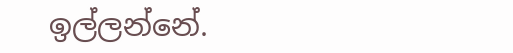ඉල්ලන්නේ.